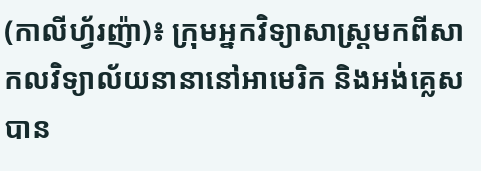(កាលីហ្វ័រញ៉ា)៖ ក្រុមអ្នកវិទ្យាសាស្ត្រមកពីសាកលវិទ្យាល័យនានានៅអាមេរិក និងអង់គ្លេសបាន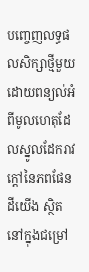បញ្ចេញលទ្ធផលសិក្សាថ្មីមួយ ដោយពន្យល់អំពីមូលហេតុដែលស្នូលដែករាវក្តៅនៃភពផែនដីយើង ស្ថិតនៅក្នុងជម្រៅ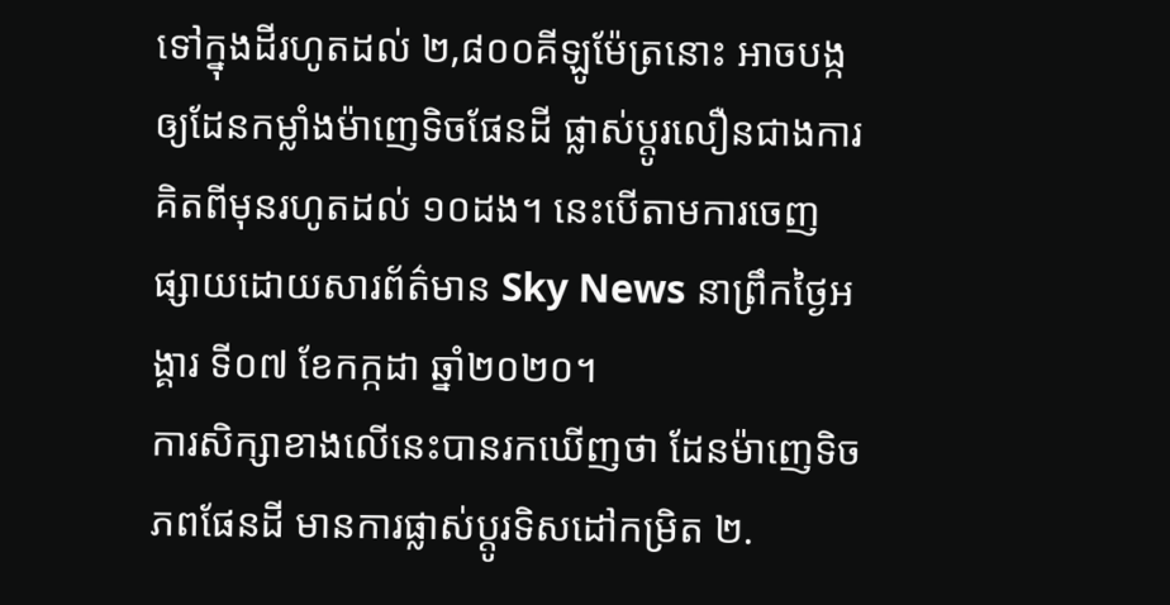ទៅក្នុងដីរហូតដល់ ២,៨០០គីឡូម៉ែត្រនោះ អាចបង្កឲ្យដែនកម្លាំងម៉ាញេទិចផែនដី ផ្លាស់ប្តូរលឿនជាងការគិតពីមុនរហូតដល់ ១០ដង។ នេះបើតាមការចេញផ្សាយដោយសារព័ត៌មាន Sky News នាព្រឹកថ្ងៃអង្គារ ទី០៧ ខែកក្កដា ឆ្នាំ២០២០។
ការសិក្សាខាងលើនេះបានរកឃើញថា ដែនម៉ាញេទិចភពផែនដី មានការផ្លាស់ប្តូរទិសដៅកម្រិត ២.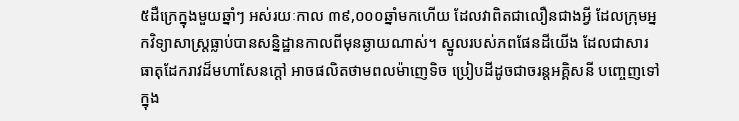៥ដឺក្រេក្នុងមួយឆ្នាំៗ អស់រយៈកាល ៣៩,០០០ឆ្នាំមកហើយ ដែលវាពិតជាលឿនជាងអ្វី ដែលក្រុមអ្នកវិទ្យាសាស្ត្រធ្លាប់បានសន្និដ្ឋានកាលពីមុនឆ្ងាយណាស់។ ស្នូលរបស់ភពផែនដីយើង ដែលជាសារធាតុដែករាវដ៏មហាសែនក្តៅ អាចផលិតថាមពលម៉ាញេទិច ប្រៀបដីដូចជាចរន្តអគ្គិសនី បញ្ចេញទៅក្នុង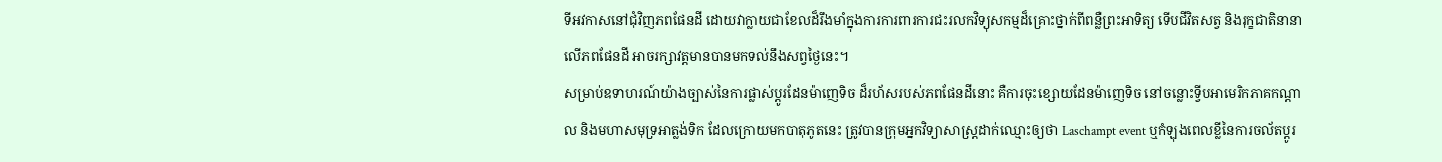ទីអវកាសនៅជុំវិញភពផែនដី ដោយវាក្លាយជាខែលដ៏រឹងមាំក្នុងការការពារការជះរលកវិទ្យុសកម្មដ៏គ្រោះថ្នាក់ពីពន្លឺព្រះអាទិត្យ ទើបជីវិតសត្វ និងរុក្ខជាតិនានាលើភពផែនដី អាចរក្សាវត្តមានបានមកទល់នឹងសព្វថ្ងៃនេះ។
សម្រាប់ឧទាហរណ៍យ៉ាងច្បាស់នៃការផ្លាស់ប្តូរដែនម៉ាញេទិច ដ៏រហ័សរបស់ភពផែនដីនោះ គឺការចុះខ្សោយដែនម៉ាញេទិច នៅចន្លោះទ្វីបអាមេរិកភាគកណ្តាល និងមហាសមុទ្រអាត្លង់ទិក ដែលក្រោយមកបាតុភូតនេះ ត្រូវបានក្រុមអ្នកវិទ្យាសាស្ត្រដាក់ឈ្មោះឲ្យថា Laschampt event ឬកំឡុងពេលខ្លីនៃការចល័តប្តូរ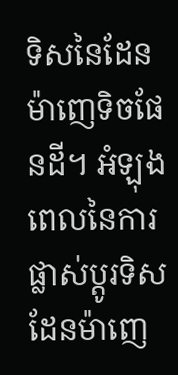ទិសនៃដែនម៉ាញេទិចផែនដី។ អំឡុងពេលនៃការផ្លាស់ប្តូរទិសដែនម៉ាញេ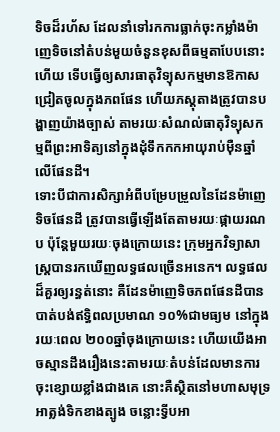ទិចដ៏រហ័ស ដែលនាំទៅរកការធ្លាក់ចុះកម្លាំងម៉ាញេទិចនៅតំបន់មួយចំនួនខុសពីធម្មតាបែបនោះហើយ ទើបធ្វើឲ្យសារធាតុវិទ្យុសកម្មមានឱកាសជ្រៀតចូលក្នុងភពផែន ហើយភស្តុតាងត្រូវបានបង្ហាញយ៉ាងច្បាស់ តាមរយៈសំណល់ធាតុវិទ្យុសកម្មពីព្រះអាទិត្យនៅក្នុងដុំទឹកកកអាយុរាប់ម៉ឺនឆ្នាំលើផែនដី។
ទោះបីជាការសិក្សាអំពីបម្រែបម្រួលនៃដែនម៉ាញេទិចផែនដី ត្រូវបានធ្វើឡើងតែតាមរយៈផ្កាយរណប ប៉ុន្តែមួយរយៈចុងក្រោយនេះ ក្រុមអ្នកវិទ្យាសាស្ត្របានរកឃើញលទ្ធផលច្រើនអនេក។ លទ្ធផលដ៏គួរឲ្យរន្ធត់នោះ គឺដែនម៉ាញេទិចភពផែនដីបានបាត់បង់ឥទ្ធិពលប្រមាណ ១០%ជាមធ្យម នៅក្នុងរយៈពេល ២០០ឆ្នាំចុងក្រោយនេះ ហើយយើងអាចស្មានដឹងរឿងនេះតាមរយៈតំបន់ដែលមានការចុះខ្សោយខ្លាំងជាងគេ នោះគឺស្ថិតនៅមហាសមុទ្រអាត្លង់ទិកខាងត្បូង ចន្លោះទ្វីបអា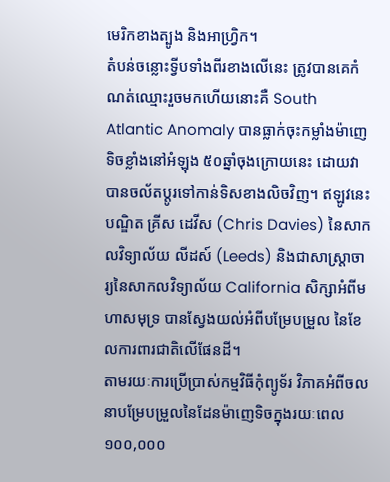មេរិកខាងត្បូង និងអាហ្វ្រិក។
តំបន់ចន្លោះទ្វីបទាំងពីរខាងលើនេះ ត្រូវបានគេកំណត់ឈ្មោះរួចមកហើយនោះគឺ South Atlantic Anomaly បានធ្លាក់ចុះកម្លាំងម៉ាញេទិចខ្លាំងនៅអំឡុង ៥០ឆ្នាំចុងក្រោយនេះ ដោយវាបានចល័តប្តូរទៅកាន់ទិសខាងលិចវិញ។ ឥឡូវនេះបណ្ឌិត គ្រីស ដេវីស (Chris Davies) នៃសាកលវិទ្យាល័យ លីដស៍ (Leeds) និងជាសាស្ត្រាចារ្យនៃសាកលវិទ្យាល័យ California សិក្សាអំពីមហាសមុទ្រ បានស្វែងយល់អំពីបម្រែបម្រួល នៃខែលការពារជាតិលើផែនដី។
តាមរយៈការប្រើប្រាស់កម្មវិធីកុំព្យូទ័រ វិភាគអំពីចលនាបម្រែបម្រួលនៃដែនម៉ាញេទិចក្នុងរយៈពេល ១០០,០០០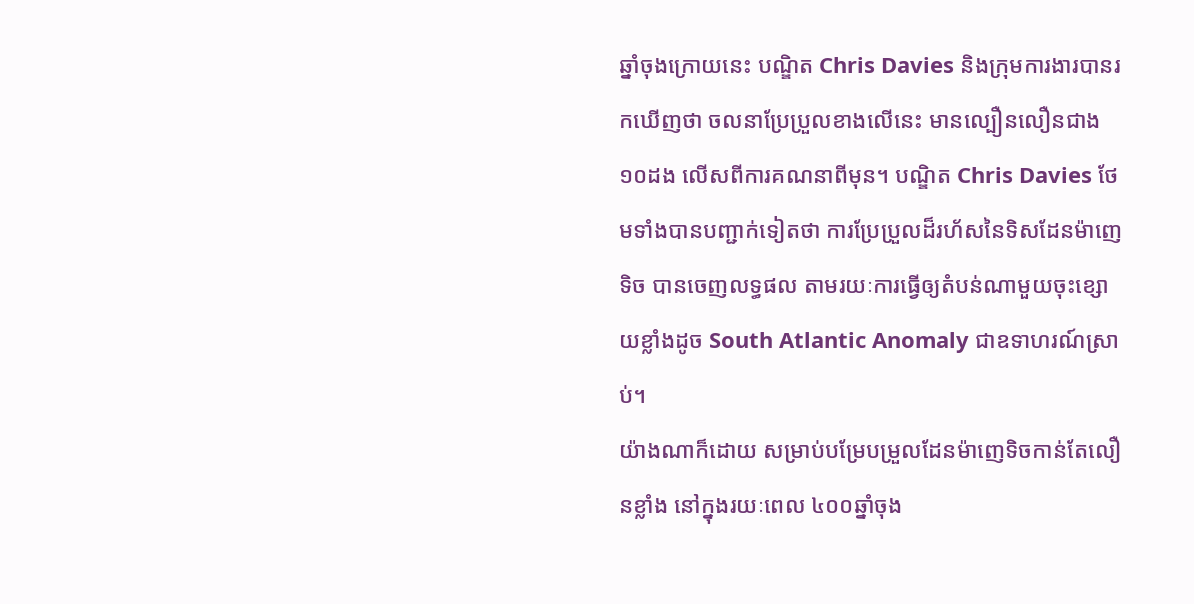ឆ្នាំចុងក្រោយនេះ បណ្ឌិត Chris Davies និងក្រុមការងារបានរកឃើញថា ចលនាប្រែប្រួលខាងលើនេះ មានល្បឿនលឿនជាង ១០ដង លើសពីការគណនាពីមុន។ បណ្ឌិត Chris Davies ថែមទាំងបានបញ្ជាក់ទៀតថា ការប្រែប្រួលដ៏រហ័សនៃទិសដែនម៉ាញេទិច បានចេញលទ្ធផល តាមរយៈការធ្វើឲ្យតំបន់ណាមួយចុះខ្សោយខ្លាំងដូច South Atlantic Anomaly ជាឧទាហរណ៍ស្រាប់។
យ៉ាងណាក៏ដោយ សម្រាប់បម្រែបម្រួលដែនម៉ាញេទិចកាន់តែលឿនខ្លាំង នៅក្នុងរយៈពេល ៤០០ឆ្នាំចុង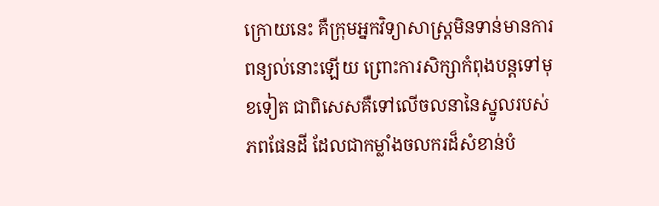ក្រោយនេះ គឺក្រុមអ្នកវិទ្យាសាស្ត្រមិនទាន់មានការពន្យល់នោះឡើយ ព្រោះការសិក្សាកំពុងបន្តទៅមុខទៀត ជាពិសេសគឺទៅលើចលនានៃស្នូលរបស់ភពផែនដី ដែលជាកម្លាំងចលករដ៏សំខាន់បំ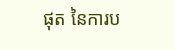ផុត នៃការប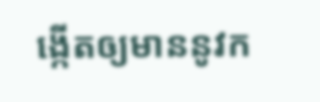ង្កើតឲ្យមាននូវក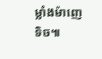ម្លាំងម៉ាញេទិច៕